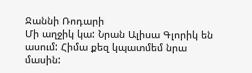Ջաննի Ռոդարի
Մի աղջիկ կա: Նրան Ալիսա Գլորիկ են ասում: Հիմա քեզ կպատմեմ նրա մասին: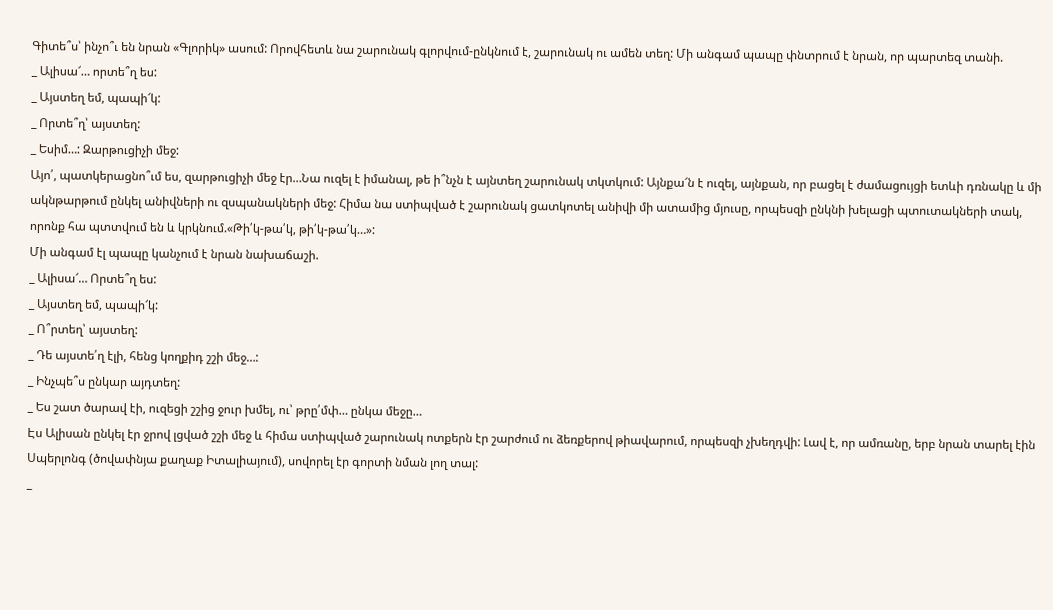Գիտե՞ս՝ ինչո՞ւ են նրան «Գլորիկ» ասում: Որովհետև նա շարունակ գլորվում-ընկնում է, շարունակ ու ամեն տեղ: Մի անգամ պապը փնտրում է նրան, որ պարտեզ տանի.
_ Ալիսա՜… որտե՞ղ ես:
_ Այստեղ եմ, պապի՜կ:
_ Որտե՞ղ՝ այստեղ:
_ Եսիմ…: Զարթուցիչի մեջ:
Այո՛, պատկերացնո՞ւմ ես, զարթուցիչի մեջ էր…Նա ուզել է իմանալ, թե ի՞նչն է այնտեղ շարունակ տկտկում: Այնքա՜ն է ուզել, այնքան, որ բացել է ժամացույցի ետևի դռնակը և մի ակնթարթում ընկել անիվների ու զսպանակների մեջ: Հիմա նա ստիպված է շարունակ ցատկոտել անիվի մի ատամից մյուսը, որպեսզի ընկնի խելացի պտուտակների տակ, որոնք հա պտտվում են և կրկնում.«Թի՛կ-թա՛կ, թի՛կ-թա՛կ…»:
Մի անգամ էլ պապը կանչում է նրան նախաճաշի.
_ Ալիսա՜… Որտե՞ղ ես:
_ Այստեղ եմ, պապի՜կ:
_ Ո՞րտեղ՝ այստեղ:
_ Դե այստե՛ղ էլի, հենց կողքիդ շշի մեջ…:
_ Ինչպե՞ս ընկար այդտեղ:
_ Ես շատ ծարավ էի, ուզեցի շշից ջուր խմել, ու՝ թրը՛մփ… ընկա մեջը…
Էս Ալիսան ընկել էր ջրով լցված շշի մեջ և հիմա ստիպված շարունակ ոտքերն էր շարժում ու ձեռքերով թիավարում, որպեսզի չխեղդվի: Լավ է, որ ամռանը, երբ նրան տարել էին Սպերլոնգ (ծովափնյա քաղաք Իտալիայում), սովորել էր գորտի նման լող տալ:
_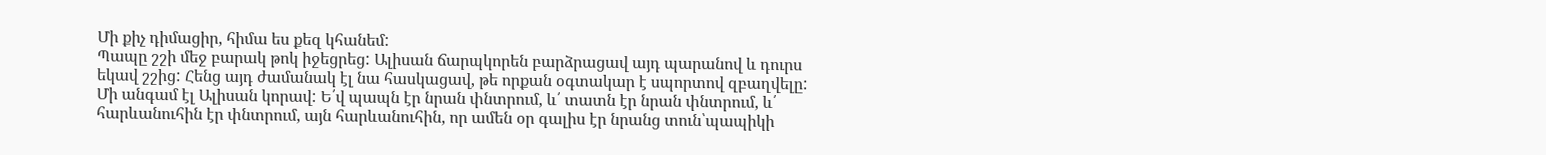Մի քիչ դիմացիր, հիմա ես քեզ կհանեմ:
Պապը շշի մեջ բարակ թոկ իջեցրեց: Ալիսան ճարպկորեն բարձրացավ այդ պարանով և դուրս եկավ շշից: Հենց այդ ժամանակ էլ նա հասկացավ, թե որքան օգտակար է սպորտով զբաղվելը:
Մի անգամ էլ Ալիսան կորավ: Ե՛վ պապն էր նրան փնտրում, և՛ տատն էր նրան փնտրում, և՛ հարևանուհին էր փնտրում, այն հարևանուհին, որ ամեն օր գալիս էր նրանց տուն՝պապիկի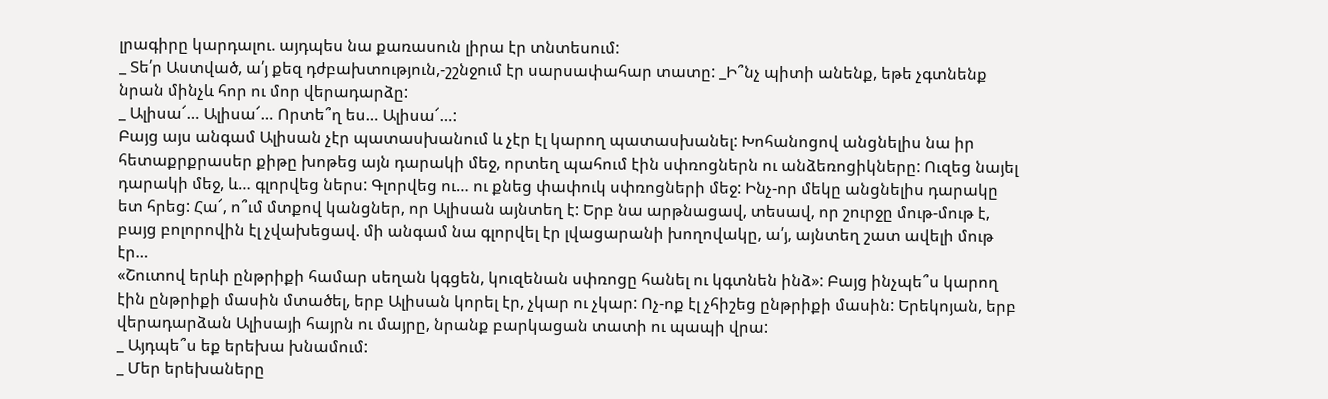լրագիրը կարդալու. այդպես նա քառասուն լիրա էր տնտեսում:
_ Տե՛ր Աստված, ա՛յ քեզ դժբախտություն,-շշնջում էր սարսափահար տատը: _Ի՞նչ պիտի անենք, եթե չգտնենք նրան մինչև հոր ու մոր վերադարձը:
_ Ալիսա՜… Ալիսա՜… Որտե՞ղ ես… Ալիսա՜…:
Բայց այս անգամ Ալիսան չէր պատասխանում և չէր էլ կարող պատասխանել: Խոհանոցով անցնելիս նա իր հետաքրքրասեր քիթը խոթեց այն դարակի մեջ, որտեղ պահում էին սփռոցներն ու անձեռոցիկները: Ուզեց նայել դարակի մեջ, և… գլորվեց ներս: Գլորվեց ու… ու քնեց փափուկ սփռոցների մեջ: Ինչ-որ մեկը անցնելիս դարակը ետ հրեց: Հա՜, ո՞ւմ մտքով կանցներ, որ Ալիսան այնտեղ է: Երբ նա արթնացավ, տեսավ, որ շուրջը մութ-մութ է, բայց բոլորովին էլ չվախեցավ. մի անգամ նա գլորվել էր լվացարանի խողովակը, ա՛յ, այնտեղ շատ ավելի մութ էր…
«Շուտով երևի ընթրիքի համար սեղան կգցեն, կուզենան սփռոցը հանել ու կգտնեն ինձ»: Բայց ինչպե՞ս կարող էին ընթրիքի մասին մտածել, երբ Ալիսան կորել էր, չկար ու չկար: Ոչ-ոք էլ չհիշեց ընթրիքի մասին: Երեկոյան, երբ վերադարձան Ալիսայի հայրն ու մայրը, նրանք բարկացան տատի ու պապի վրա:
_ Այդպե՞ս եք երեխա խնամում:
_ Մեր երեխաները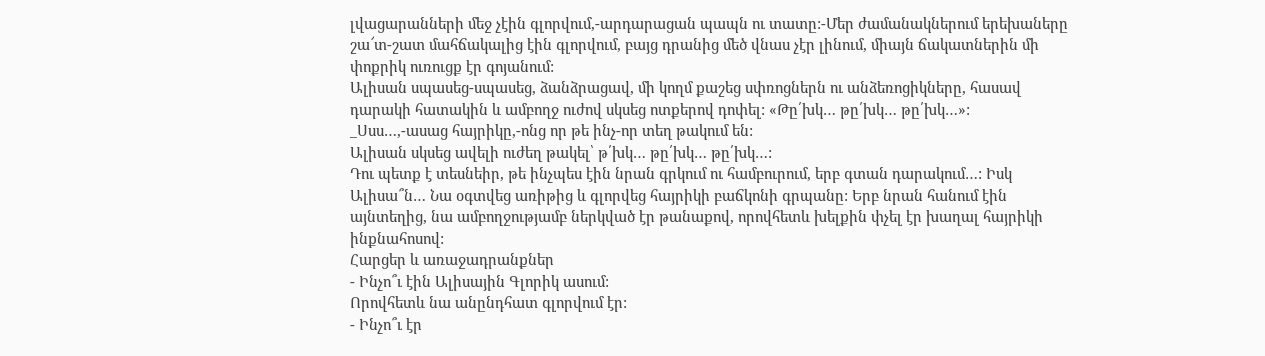լվացարանների մեջ չէին գլորվում,-արդարացան պապն ու տատը:-Մեր ժամանակներում երեխաները շա՜տ-շատ մահճակալից էին գլորվում, բայց դրանից մեծ վնաս չէր լինում, միայն ճակատներին մի փոքրիկ ուռուցք էր գոյանում:
Ալիսան սպասեց-սպասեց, ձանձրացավ, մի կողմ քաշեց սփռոցներն ու անձեռոցիկները, հասավ դարակի հատակին և ամբողջ ուժով սկսեց ոտքերով դոփել: «Թը՛խկ… թը՛խկ… թը՛խկ…»:
_Սսս…,-ասաց հայրիկը,-ոնց որ թե ինչ-որ տեղ թակում են:
Ալիսան սկսեց ավելի ուժեղ թակել՝ թ՛խկ… թը՛խկ… թը՛խկ…:
Դու պետք է տեսնեիր, թե ինչպես էին նրան գրկում ու համբուրում, երբ գտան դարակում…: Իսկ Ալիսա՞ն… Նա օգտվեց առիթից և գլորվեց հայրիկի բաճկոնի գրպանը: Երբ նրան հանում էին այնտեղից, նա ամբողջությամբ ներկված էր թանաքով, որովհետև խելքին փչել էր խաղալ հայրիկի ինքնահոսով:
Հարցեր և առաջադրանքներ
- Ինչո՞ւ էին Ալիսային Գլորիկ ասում:
Որովհետև նա անընդհատ գլորվում էր:
- Ինչո՞ւ էր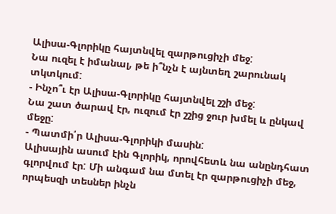Ալիսա-Գլորիկը հայտնվել զարթուցիչի մեջ:
Նա ուզել է իմանալ, թե ի՞նչն է այնտեղ շարունակ տկտկում:
- Ինչո՞ւ էր Ալիսա-Գլորիկը հայտնվել շշի մեջ:
Նա շատ ծարավ էր, ուզում էր շշից ջուր խմել և ընկավ մեջը:
- Պատմի՛ր Ալիսա-Գլորիկի մասին:
Ալիսային ասում էին Գլորիկ, որովհետև նա անընդհատ գլորվում էր: Մի անգամ նա մտել էր զարթուցիչի մեջ, որպեսզի տեսներ ինչն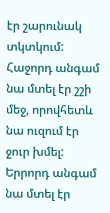էր շարունակ տկտկում: Հաջորդ անգամ նա մտել էր շշի մեջ, որովհետև նա ուզում էր ջուր խմել: Երրորդ անգամ նա մտել էր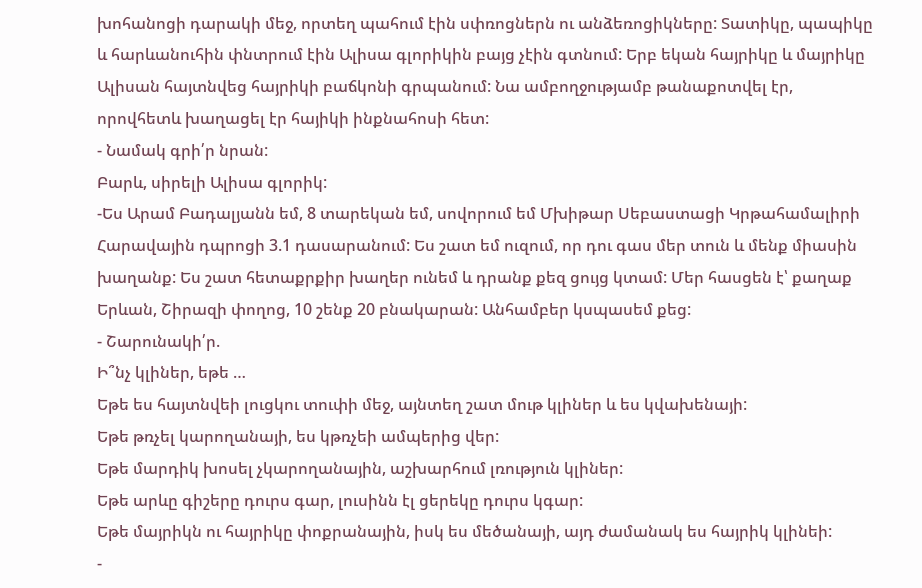խոհանոցի դարակի մեջ, որտեղ պահում էին սփռոցներն ու անձեռոցիկները: Տատիկը, պապիկը և հարևանուհին փնտրում էին Ալիսա գլորիկին բայց չէին գտնում: Երբ եկան հայրիկը և մայրիկը Ալիսան հայտնվեց հայրիկի բաճկոնի գրպանում: Նա ամբողջությամբ թանաքոտվել էր, որովհետև խաղացել էր հայիկի ինքնահոսի հետ:
- Նամակ գրի՛ր նրան:
Բարև, սիրելի Ալիսա գլորիկ:
-Ես Արամ Բադալյանն եմ, 8 տարեկան եմ, սովորում եմ Մխիթար Սեբաստացի Կրթահամալիրի Հարավային դպրոցի 3.1 դասարանում: Ես շատ եմ ուզում, որ դու գաս մեր տուն և մենք միասին խաղանք: Ես շատ հետաքրքիր խաղեր ունեմ և դրանք քեզ ցույց կտամ: Մեր հասցեն է՝ քաղաք Երևան, Շիրազի փողոց, 10 շենք 20 բնակարան: Անհամբեր կսպասեմ քեց:
- Շարունակի՛ր.
Ի՞նչ կլիներ, եթե …
Եթե ես հայտնվեի լուցկու տուփի մեջ, այնտեղ շատ մութ կլիներ և ես կվախենայի:
Եթե թռչել կարողանայի, ես կթռչեի ամպերից վեր:
Եթե մարդիկ խոսել չկարողանային, աշխարհում լռություն կլիներ:
Եթե արևը գիշերը դուրս գար, լուսինն էլ ցերեկը դուրս կգար:
Եթե մայրիկն ու հայրիկը փոքրանային, իսկ ես մեծանայի, այդ ժամանակ ես հայրիկ կլինեի:
-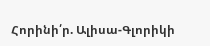Հորինի՛ր. Ալիսա-Գլորիկի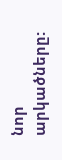նոր արկածները: